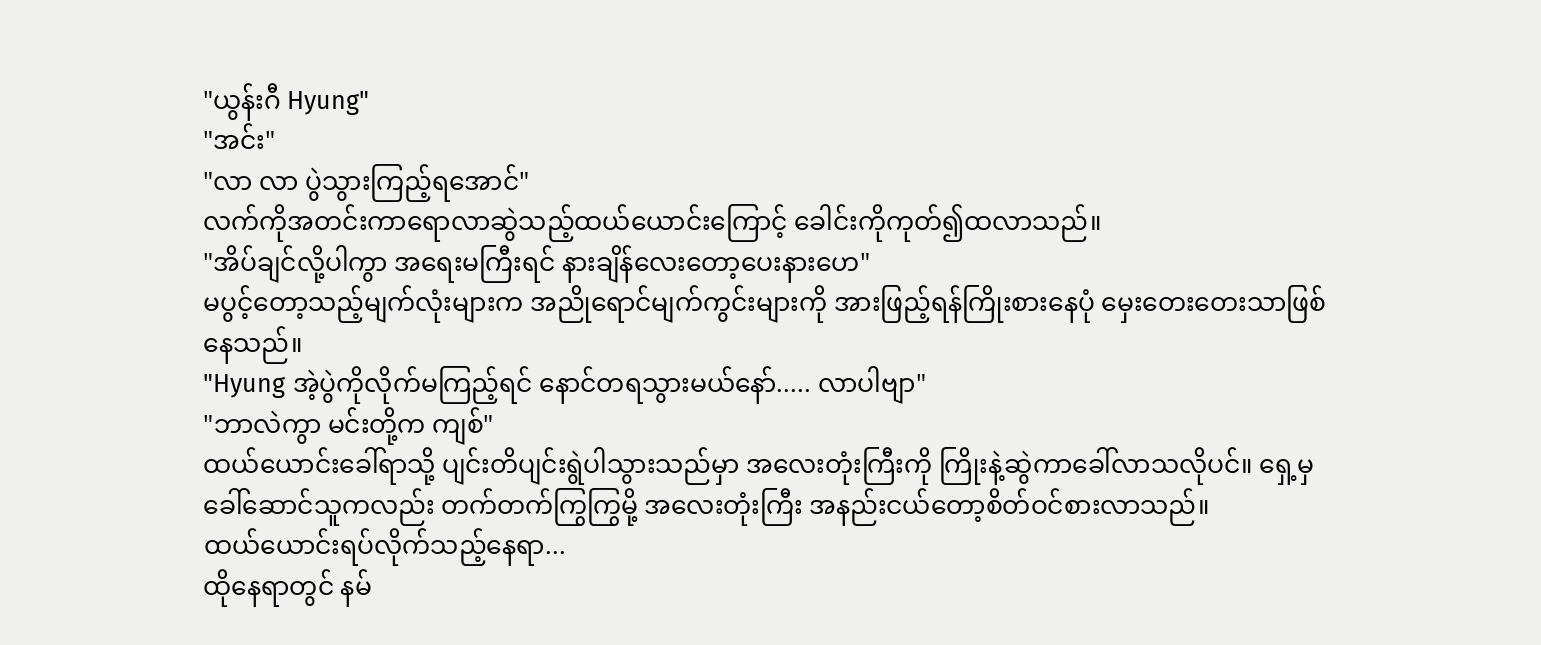"ယွန်းဂီ Hyung"
"အင်း"
"လာ လာ ပွဲသွားကြည့်ရအောင်"
လက်ကိုအတင်းကာရောလာဆွဲသည့်ထယ်ယောင်းကြောင့် ခေါင်းကိုကုတ်၍ထလာသည်။
"အိပ်ချင်လို့ပါကွာ အရေးမကြီးရင် နားချိန်လေးတော့ပေးနားဟေ"
မပွင့်တော့သည့်မျက်လုံးများက အညိုရောင်မျက်ကွင်းများကို အားဖြည့်ရန်ကြိုးစားနေပုံ မှေးတေးတေးသာဖြစ်နေသည်။
"Hyung အဲ့ပွဲကိုလိုက်မကြည့်ရင် နောင်တရသွားမယ်နော်..... လာပါဗျာ"
"ဘာလဲကွာ မင်းတို့က ကျစ်"
ထယ်ယောင်းခေါ်ရာသို့ ပျင်းတိပျင်းရွဲပါသွားသည်မှာ အလေးတုံးကြီးကို ကြိုးနဲ့ဆွဲကာခေါ်လာသလိုပင်။ ရှေ့မှခေါ်ဆောင်သူကလည်း တက်တက်ကြွကြွမို့ အလေးတုံးကြီး အနည်းငယ်တော့စိတ်ဝင်စားလာသည်။
ထယ်ယောင်းရပ်လိုက်သည့်နေရာ...
ထိုနေရာတွင် နမ်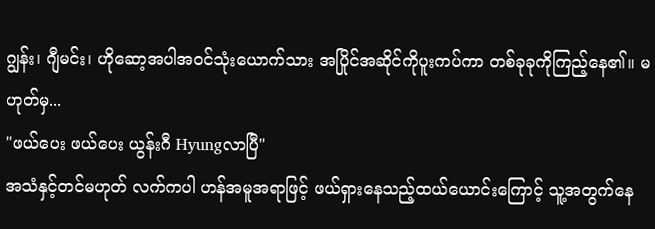ဂျွန်း၊ ဂျီမင်း၊ ဟိုဆော့အပါအဝင်သုံးယောက်သား အပြိုင်အဆိုင်ကိုပူးကပ်ကာ တစ်ခုခုကိုကြည့်နေ၏။ မဟုတ်မှ...
"ဖယ်ပေး ဖယ်ပေး ယွန်းဂီ Hyungလာပြီ"
အသံနှင့်တင်မဟုတ် လက်ကပါ ဟန်အမူအရာဖြင့် ဖယ်ရှားနေသည့်ထယ်ယောင်းကြောင့် သူ့အတွက်နေ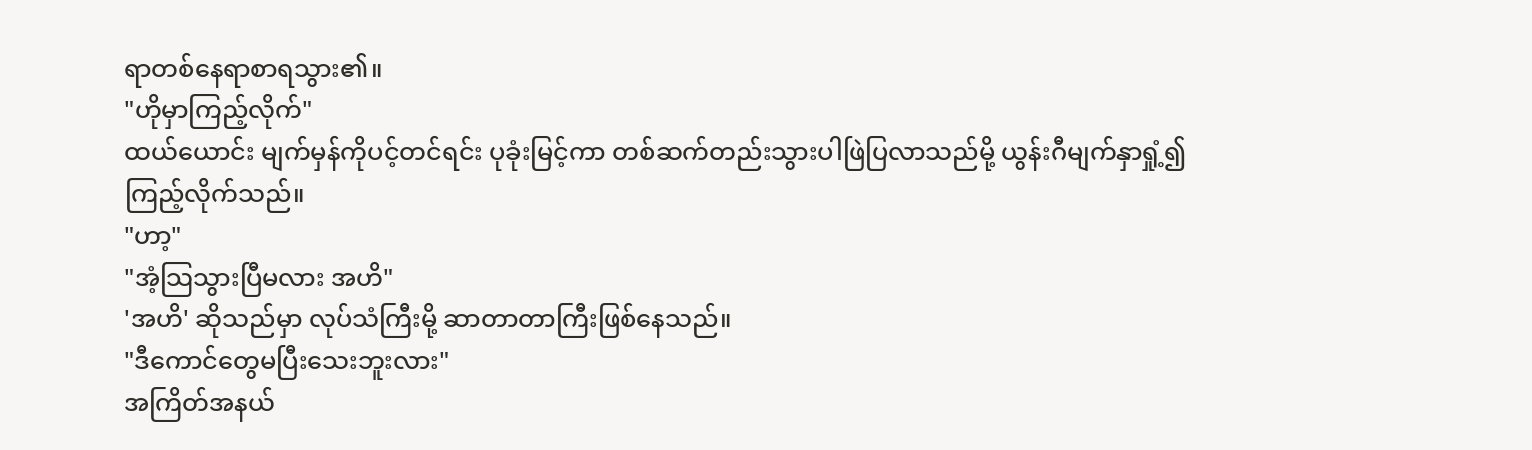ရာတစ်နေရာစာရသွား၏။
"ဟိုမှာကြည့်လိုက်"
ထယ်ယောင်း မျက်မှန်ကိုပင့်တင်ရင်း ပုခုံးမြင့်ကာ တစ်ဆက်တည်းသွားပါဖြဲပြလာသည်မို့ ယွန်းဂီမျက်နှာရှုံ့၍ ကြည့်လိုက်သည်။
"ဟာ့"
"အံ့သြသွားပြီမလား အဟိ"
'အဟိ' ဆိုသည်မှာ လုပ်သံကြီးမို့ ဆာတာတာကြီးဖြစ်နေသည်။
"ဒီကောင်တွေမပြီးသေးဘူးလား"
အကြိတ်အနယ်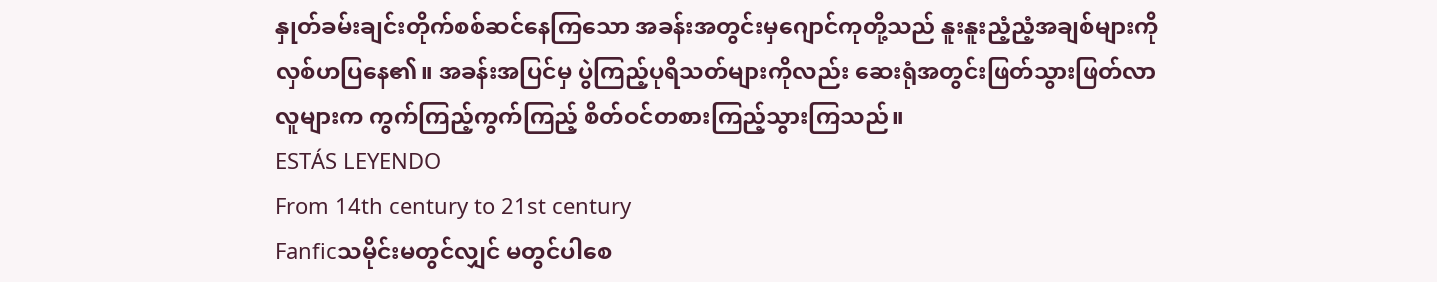နှုတ်ခမ်းချင်းတိုက်စစ်ဆင်နေကြသော အခန်းအတွင်းမှဂျောင်ကုတို့သည် နူးနူးညံ့ညံ့အချစ်များကိုလှစ်ဟပြနေ၏။ အခန်းအပြင်မှ ပွဲကြည့်ပုရိသတ်များကိုလည်း ဆေးရုံအတွင်းဖြတ်သွားဖြတ်လာလူများက ကွက်ကြည့်ကွက်ကြည့် စိတ်ဝင်တစားကြည့်သွားကြသည်။
ESTÁS LEYENDO
From 14th century to 21st century
Fanficသမိုင်းမတွင်လျှင် မတွင်ပါစေ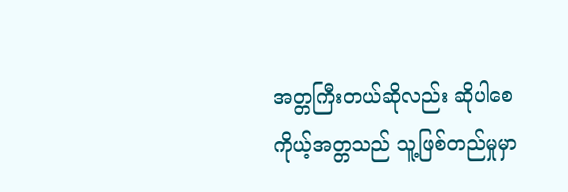အတ္တကြီးတယ်ဆိုလည်း ဆိုပါစေ ကိုယ့်အတ္တသည် သူ့ဖြစ်တည်မှုမှာ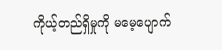ကိုယ့်တည်ရှိမှုကို မမေ့ပျောက်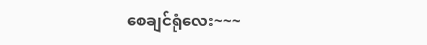စေချင်ရုံလေး~~~